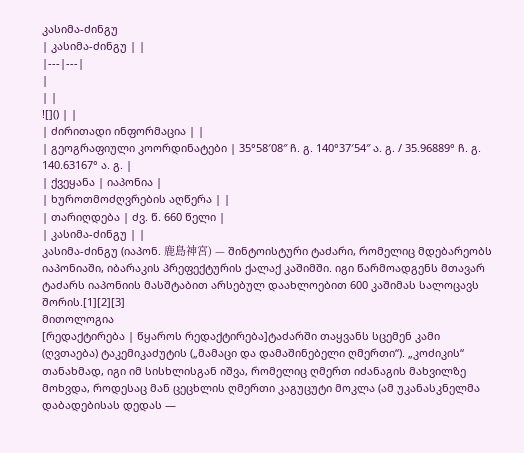კასიმა-ძინგუ
| კასიმა-ძინგუ | |
|---|---|
|
| |
![]() | |
| ძირითადი ინფორმაცია | |
| გეოგრაფიული კოორდინატები | 35°58′08″ ჩ. გ. 140°37′54″ ა. გ. / 35.96889° ჩ. გ. 140.63167° ა. გ. |
| ქვეყანა | იაპონია |
| ხუროთმოძღვრების აღწერა | |
| თარიღდება | ძვ. წ. 660 წელი |
| კასიმა-ძინგუ | |
კასიმა-ძინგუ (იაპონ. 鹿島神宮) — შინტოისტური ტაძარი, რომელიც მდებარეობს იაპონიაში, იბარაკის პრეფექტურის ქალაქ კაშიმში. იგი წარმოადგენს მთავარ ტაძარს იაპონიის მასშტაბით არსებულ დაახლოებით 600 კაშიმას სალოცავს შორის.[1][2][3]
მითოლოგია
[რედაქტირება | წყაროს რედაქტირება]ტაძარში თაყვანს სცემენ კამი (ღვთაება) ტაკემიკაძუტის („მამაცი და დამაშინებელი ღმერთი“). „კოძიკის“ თანახმად, იგი იმ სისხლისგან იშვა, რომელიც ღმერთ იძანაგის მახვილზე მოხვდა, როდესაც მან ცეცხლის ღმერთი კაგუცუტი მოკლა (ამ უკანასკნელმა დაბადებისას დედას —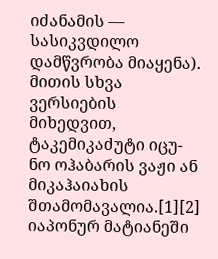იძანამის — სასიკვდილო დამწვრობა მიაყენა). მითის სხვა ვერსიების მიხედვით, ტაკემიკაძუტი იცუ-ნო ოჰაბარის ვაჟი ან მიკაჰაიახის შთამომავალია.[1][2]
იაპონურ მატიანეში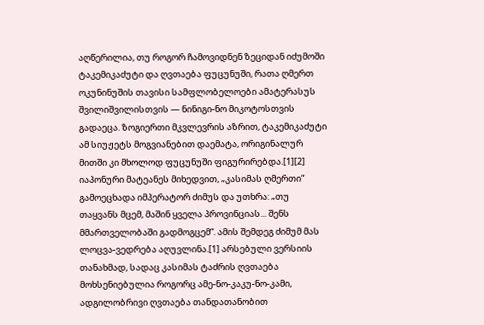აღწერილია, თუ როგორ ჩამოვიდნენ ზეციდან იძუმოში ტაკემიკაძუტი და ღვთაება ფუცუნუში, რათა ღმერთ ოკუნინუშის თავისი სამფლობელოები ამატერასუს შვილიშვილისთვის — ნინიგი-ნო მიკოტოსთვის გადაეცა. ზოგიერთი მკვლევრის აზრით, ტაკემიკაძუტი ამ სიუჟეტს მოგვიანებით დაემატა, ორიგინალურ მითში კი მხოლოდ ფუცუნუში ფიგურირებდა.[1][2]
იაპონური მატეანეს მიხედვით, „კასიმას ღმერთი“ გამოეცხადა იმპერატორ ძიმუს და უთხრა: „თუ თაყვანს მცემ, მაშინ ყველა პროვინციას... შენს მმართველობაში გადმოგცემ“. ამის შემდეგ ძიმუმ მას ლოცვა-ვედრება აღუვლინა.[1] არსებული ვერსიის თანახმად, სადაც კასიმას ტაძრის ღვთაება მოხსენიებულია როგორც ამე-ნო-კაკუ-ნო-კამი, ადგილობრივი ღვთაება თანდათანობით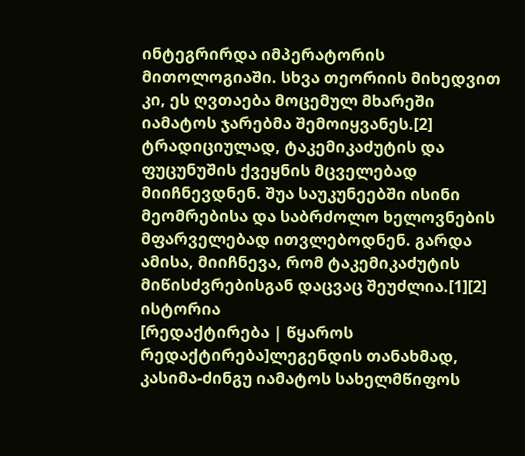ინტეგრირდა იმპერატორის მითოლოგიაში. სხვა თეორიის მიხედვით კი, ეს ღვთაება მოცემულ მხარეში იამატოს ჯარებმა შემოიყვანეს.[2]
ტრადიციულად, ტაკემიკაძუტის და ფუცუნუშის ქვეყნის მცველებად მიიჩნევდნენ. შუა საუკუნეებში ისინი მეომრებისა და საბრძოლო ხელოვნების მფარველებად ითვლებოდნენ. გარდა ამისა, მიიჩნევა, რომ ტაკემიკაძუტის მიწისძვრებისგან დაცვაც შეუძლია.[1][2]
ისტორია
[რედაქტირება | წყაროს რედაქტირება]ლეგენდის თანახმად, კასიმა-ძინგუ იამატოს სახელმწიფოს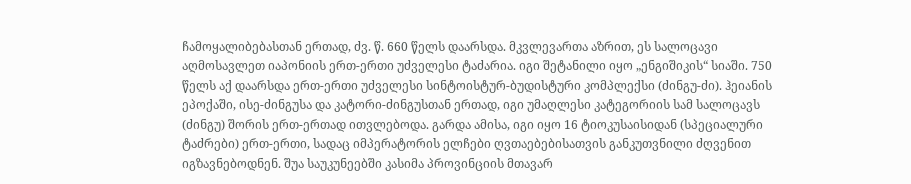ჩამოყალიბებასთან ერთად, ძვ. წ. 660 წელს დაარსდა. მკვლევართა აზრით, ეს სალოცავი აღმოსავლეთ იაპონიის ერთ-ერთი უძველესი ტაძარია. იგი შეტანილი იყო „ენგიშიკის“ სიაში. 750 წელს აქ დაარსდა ერთ-ერთი უძველესი სინტოისტურ-ბუდისტური კომპლექსი (ძინგუ-ძი). ჰეიანის ეპოქაში, ისე-ძინგუსა და კატორი-ძინგუსთან ერთად, იგი უმაღლესი კატეგორიის სამ სალოცავს (ძინგუ) შორის ერთ-ერთად ითვლებოდა. გარდა ამისა, იგი იყო 16 ტიოკუსაისიდან (სპეციალური ტაძრები) ერთ-ერთი, სადაც იმპერატორის ელჩები ღვთაებებისათვის განკუთვნილი ძღვენით იგზავნებოდნენ. შუა საუკუნეებში კასიმა პროვინციის მთავარ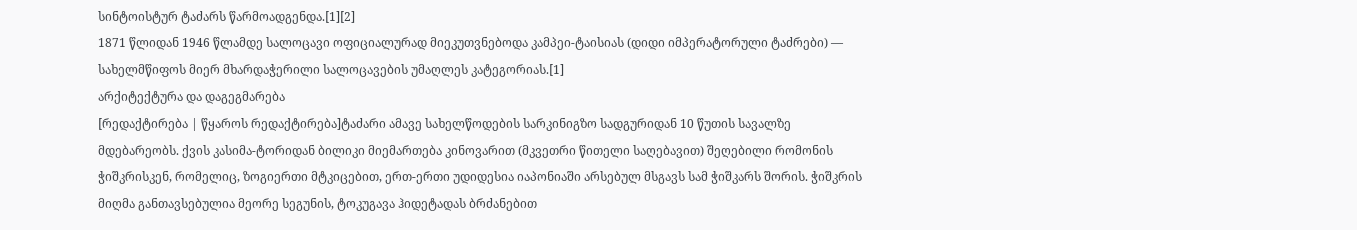სინტოისტურ ტაძარს წარმოადგენდა.[1][2]
1871 წლიდან 1946 წლამდე სალოცავი ოფიციალურად მიეკუთვნებოდა კამპეი-ტაისიას (დიდი იმპერატორული ტაძრები) — სახელმწიფოს მიერ მხარდაჭერილი სალოცავების უმაღლეს კატეგორიას.[1]
არქიტექტურა და დაგეგმარება
[რედაქტირება | წყაროს რედაქტირება]ტაძარი ამავე სახელწოდების სარკინიგზო სადგურიდან 10 წუთის სავალზე მდებარეობს. ქვის კასიმა-ტორიდან ბილიკი მიემართება კინოვარით (მკვეთრი წითელი საღებავით) შეღებილი რომონის ჭიშკრისკენ, რომელიც, ზოგიერთი მტკიცებით, ერთ-ერთი უდიდესია იაპონიაში არსებულ მსგავს სამ ჭიშკარს შორის. ჭიშკრის მიღმა განთავსებულია მეორე სეგუნის, ტოკუგავა ჰიდეტადას ბრძანებით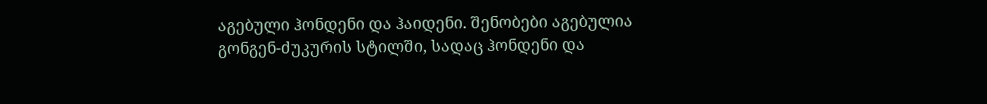აგებული ჰონდენი და ჰაიდენი. შენობები აგებულია გონგენ-ძუკურის სტილში, სადაც ჰონდენი და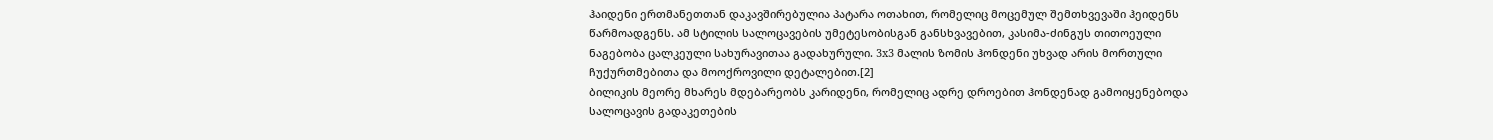ჰაიდენი ერთმანეთთან დაკავშირებულია პატარა ოთახით, რომელიც მოცემულ შემთხვევაში ჰეიდენს წარმოადგენს. ამ სტილის სალოცავების უმეტესობისგან განსხვავებით, კასიმა-ძინგუს თითოეული ნაგებობა ცალკეული სახურავითაა გადახურული. 3х3 მალის ზომის ჰონდენი უხვად არის მორთული ჩუქურთმებითა და მოოქროვილი დეტალებით.[2]
ბილიკის მეორე მხარეს მდებარეობს კარიდენი, რომელიც ადრე დროებით ჰონდენად გამოიყენებოდა სალოცავის გადაკეთების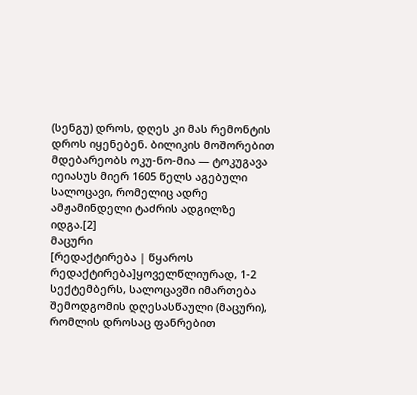(სენგუ) დროს, დღეს კი მას რემონტის დროს იყენებენ. ბილიკის მოშორებით მდებარეობს ოკუ-ნო-მია — ტოკუგავა იეიასუს მიერ 1605 წელს აგებული სალოცავი, რომელიც ადრე ამჟამინდელი ტაძრის ადგილზე იდგა.[2]
მაცური
[რედაქტირება | წყაროს რედაქტირება]ყოველწლიურად, 1-2 სექტემბერს, სალოცავში იმართება შემოდგომის დღესასწაული (მაცური), რომლის დროსაც ფანრებით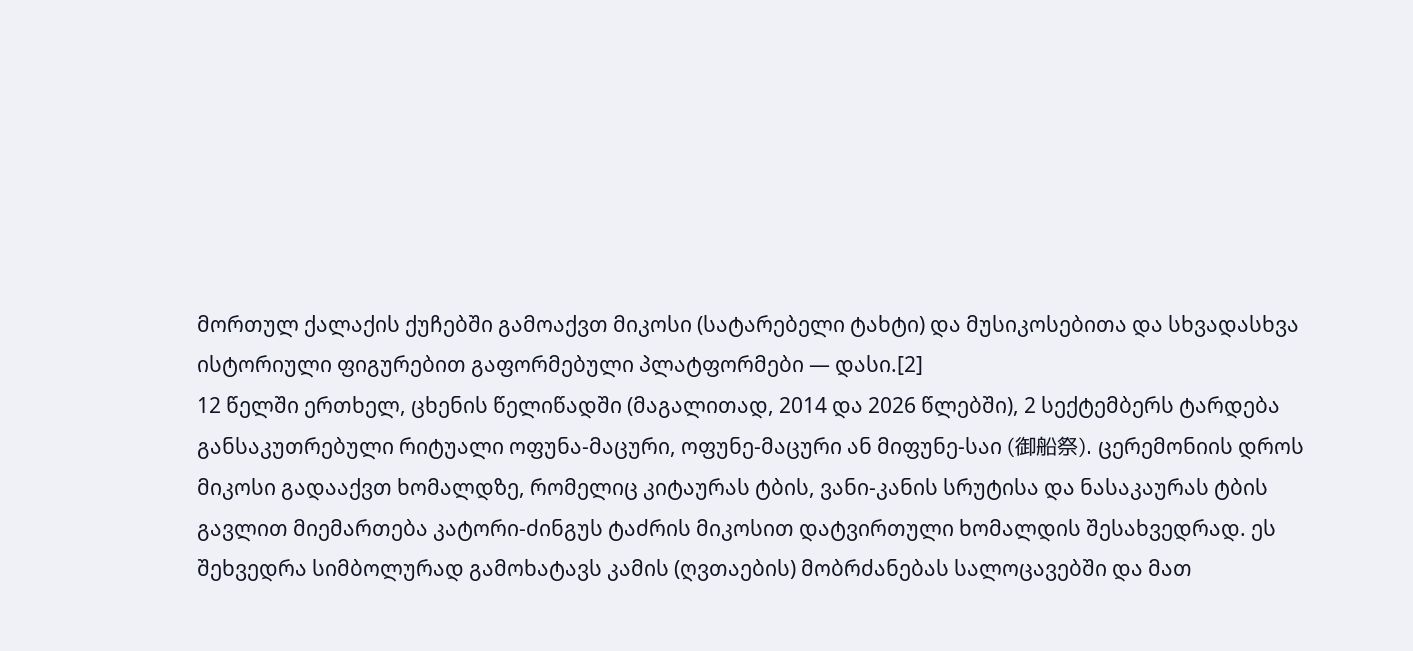მორთულ ქალაქის ქუჩებში გამოაქვთ მიკოსი (სატარებელი ტახტი) და მუსიკოსებითა და სხვადასხვა ისტორიული ფიგურებით გაფორმებული პლატფორმები — დასი.[2]
12 წელში ერთხელ, ცხენის წელიწადში (მაგალითად, 2014 და 2026 წლებში), 2 სექტემბერს ტარდება განსაკუთრებული რიტუალი ოფუნა-მაცური, ოფუნე-მაცური ან მიფუნე-საი (御船祭). ცერემონიის დროს მიკოსი გადააქვთ ხომალდზე, რომელიც კიტაურას ტბის, ვანი-კანის სრუტისა და ნასაკაურას ტბის გავლით მიემართება კატორი-ძინგუს ტაძრის მიკოსით დატვირთული ხომალდის შესახვედრად. ეს შეხვედრა სიმბოლურად გამოხატავს კამის (ღვთაების) მობრძანებას სალოცავებში და მათ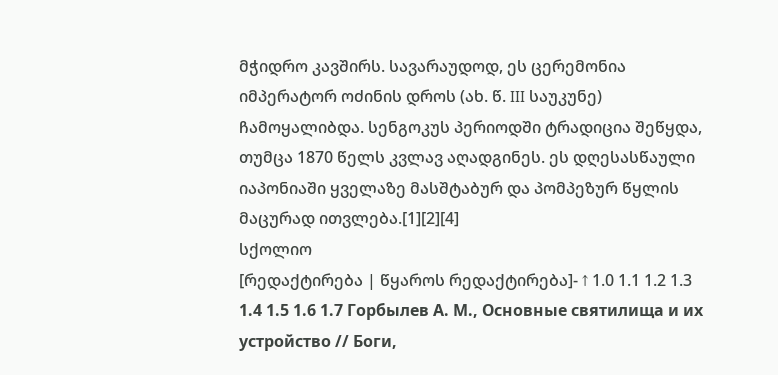მჭიდრო კავშირს. სავარაუდოდ, ეს ცერემონია იმპერატორ ოძინის დროს (ახ. წ. III საუკუნე) ჩამოყალიბდა. სენგოკუს პერიოდში ტრადიცია შეწყდა, თუმცა 1870 წელს კვლავ აღადგინეს. ეს დღესასწაული იაპონიაში ყველაზე მასშტაბურ და პომპეზურ წყლის მაცურად ითვლება.[1][2][4]
სქოლიო
[რედაქტირება | წყაროს რედაქტირება]- ↑ 1.0 1.1 1.2 1.3 1.4 1.5 1.6 1.7 Горбылев А. М., Основные святилища и их устройство // Боги,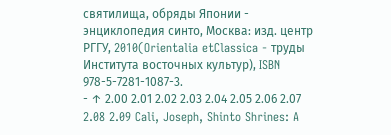святилища, обряды Японии - энциклопедия синто, Москва: изд. центр РГГУ, 2010(Orientalia etClassica - труды Института восточных культур), ISBN 978-5-7281-1087-3.
- ↑ 2.00 2.01 2.02 2.03 2.04 2.05 2.06 2.07 2.08 2.09 Cali, Joseph, Shinto Shrines: A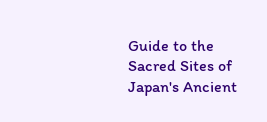Guide to the Sacred Sites of Japan's Ancient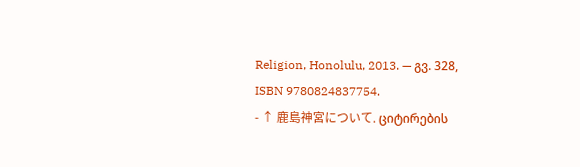Religion, Honolulu, 2013. — გვ. 328, ISBN 9780824837754.
- ↑ 鹿島神宮について. ციტირების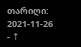თარიღი: 2021-11-26
- ↑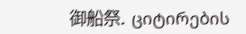御船祭. ციტირების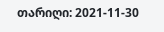თარიღი: 2021-11-30